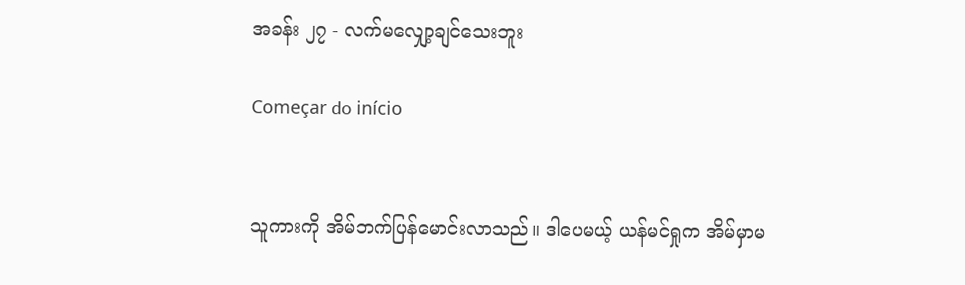အခန်း ၂၇ - လက်မလျှော့ချင်သေးဘူး

Começar do início


သူကားကို အိမ်ဘက်ပြန်မောင်းလာသည်။ ဒါပေမယ့် ယန်မင်ရှုက အိမ်မှာမ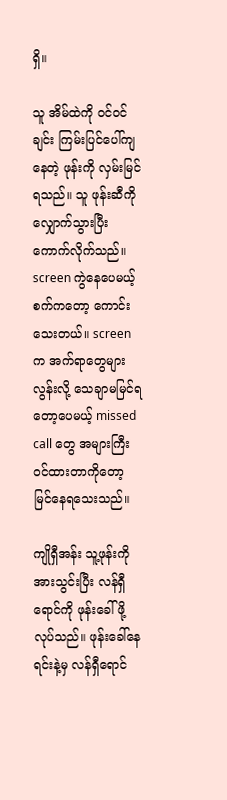ရှိ။

သူ အိမ်ထဲကို ဝင်ဝင်ချင်း ကြမ်းပြင်ပေါ်ကျနေတဲ့ ဖုန်းကို လှမ်းမြင်ရသည်။ သူ ဖုန်းဆီကို လျှောက်သွားပြီး ကောက်လိုက်သည်။ screen ကွဲနေပေမယ့် စက်ကတော့ ကောင်းသေးတယ်။ screen က အက်ရာတွေများလွန်းလို့ သေချာမမြင်ရတော့ပေမယ့် missed call တွေ အများကြီးဝင်ထားတာကိုတော့ မြင်နေရသေးသည်။

ကျိုရှီအန်း သူ့ဖုန်းကို အားသွင်းပြီး လန်ရှီရောင်ကို ဖုန်းခေါ်ဖို့လုပ်သည်။ ဖုန်းခေါ်နေရင်းနဲ့မှ လန်ရှီရောင်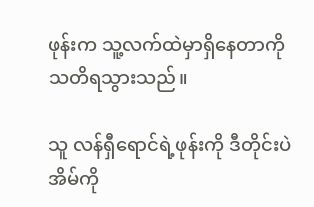ဖုန်းက သူ့လက်ထဲမှာရှိနေတာကို သတိရသွားသည်။

သူ လန်ရှီရောင်ရဲ့ဖုန်းကို ဒီတိုင်းပဲ အိမ်ကို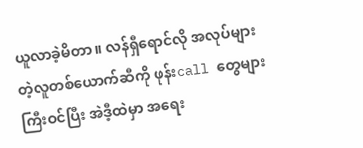ယူလာခဲ့မိတာ။ လန်ရှီရောင်လို အလုပ်များတဲ့လူတစ်ယောက်ဆီကို ဖုန်းcall တွေများကြီးဝင်ပြီး အဲဒီ့ထဲမှာ အရေး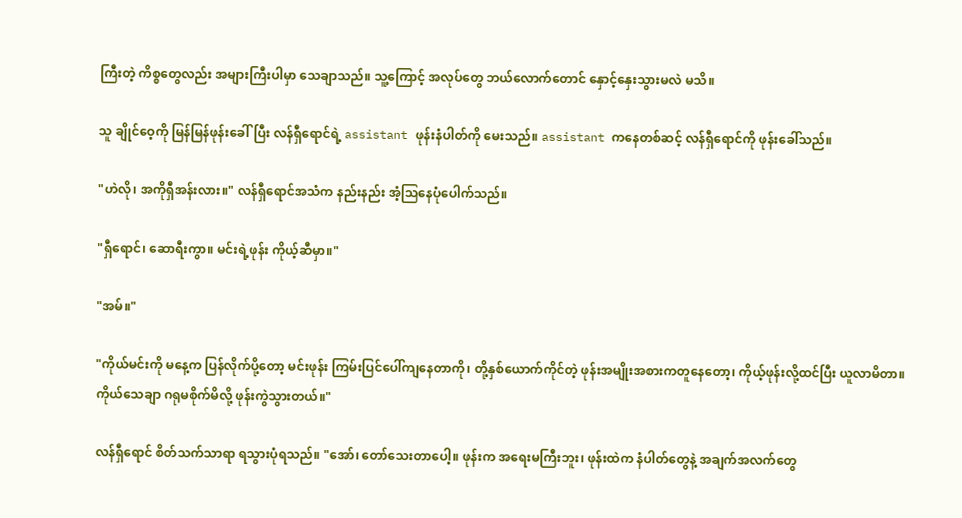ကြီးတဲ့ ကိစ္စတွေလည်း အများကြီးပါမှာ သေချာသည်။ သူ့ကြောင့် အလုပ်တွေ ဘယ်လောက်တောင် နှောင့်နှေးသွားမလဲ မသိ။

သူ ချိုင်ဝေ့ကို မြန်မြန်ဖုန်းခေါ်ပြီး လန်ရှီရောင်ရဲ့ assistant ဖုန်းနံပါတ်ကို မေးသည်။ assistant ကနေတစ်ဆင့် လန်ရှီရောင်ကို ဖုန်းခေါ်သည်။

"ဟဲလို၊ အကိုရှီအန်းလား။" လန်ရှီရောင်အသံက နည်းနည်း အံ့သြနေပုံပေါက်သည်။

"ရှီရောင်၊ ဆောရီးကွာ။ မင်းရဲ့ဖုန်း ကိုယ့်ဆီမှာ။"

"အမ်။"

"ကိုယ်မင်းကို မနေ့က ပြန်လိုက်ပို့တော့ မင်းဖုန်း ကြမ်းပြင်ပေါ်ကျနေတာကို၊ တို့နှစ်ယောက်ကိုင်တဲ့ ဖုန်းအမျိုးအစားကတူနေတော့၊ ကိုယ့်ဖုန်းလို့ထင်ပြီး ယူလာမိတာ။ ကိုယ်သေချာ ဂရုမစိုက်မိလို့ ဖုန်းကွဲသွားတယ်။"

လန်ရှီရောင် စိတ်သက်သာရာ ရသွားပုံရသည်။ "အော်၊ တော်သေးတာပေါ့။ ဖုန်းက အရေးမကြီးဘူး၊ ဖုန်းထဲက နံပါတ်တွေနဲ့ အချက်အလက်တွေ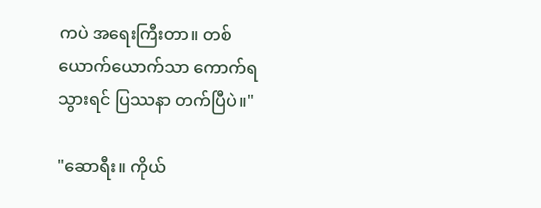ကပဲ အရေးကြီးတာ။ တစ်ယောက်ယောက်သာ ကောက်ရသွားရင် ပြဿနာ တက်ပြီပဲ။"

"ဆောရီး။ ကိုယ်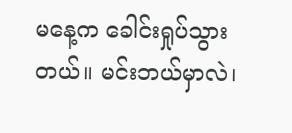မနေ့က ခေါင်းရှုပ်သွားတယ်။ မင်းဘယ်မှာလဲ၊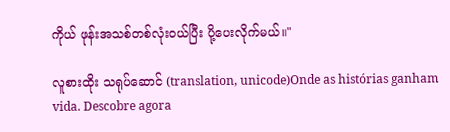ကိုယ် ဖုန်းအသစ်တစ်လုံးဝယ်ပြီး ပို့ပေးလိုက်မယ်။"

လူစားထိုး သရုပ်ဆောင် (translation, unicode)Onde as histórias ganham vida. Descobre agora